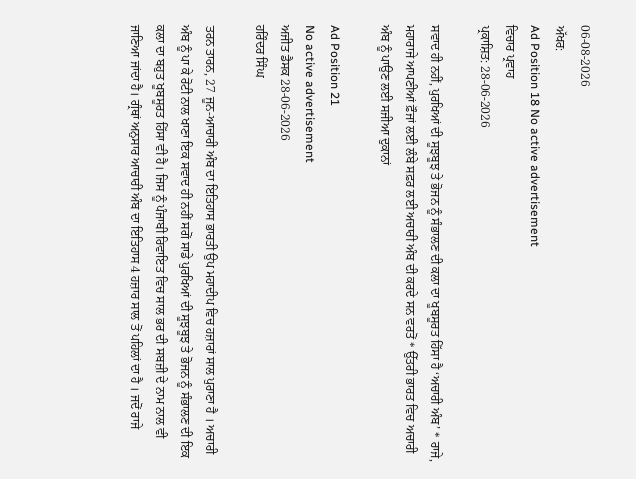06-08-2026
ਅੱਖਰ:
Ad Position 18 No active advertisement
ਵਿਚਾਰ ਪ੍ਰਵਾਹ
ਪ੍ਰਕਾਸ਼ਿਤ: 28-06-2026

ਸਵਾਦ ਹੀ ਨਹੀਂ, ਪੁਰਖਿਆਂ ਦੀ ਸੂਝਬੂਝ ਤੇ ਭੋਜਨ ਨੂੰ ਸੰਭਾਲਣ ਦੀ ਕਲਾ ਦਾ ਖੂਬਸੂਰਤ ਹਿੱਸਾ ਹੈ ‘ਅਚਾਰੀ ਅੰਬ’ * ਰਾਜੇ, ਮਹਾਰਾਜੇ ਆਪਣੀਆਂ ਫ਼ੌਜਾਂ ਲਈ ਲੰਬੇ ਸਫ਼ਰ ਲਈ ਅਚਾਰੀ ਅੰਬ ਦੀ ਕਰਦੇ ਸਨ ਵਰਤੋਂ * ਉੱਤਰੀ ਭਾਰਤ ਵਿਚ ਅਚਾਰੀ ਅੰਬ ਨੂੰ ਪਾਉਣ ਲਈ ਸਜੀਆ ਦੁਕਾਨਾਂ

Ad Position 21
No active advertisement
ਅਜੀਤ ਡੈਸਕ 28-06-2026
ਹਰਿੰਦਰ ਸਿੰਘ

ਤਰਨ ਤਾਰਨ, 27 ਜੂਨ-ਆਚਾਰੀ ਅੰਬ ਦਾ ਇਤਿਹਾਸ ਭਾਰਤੀ ਉਪ ਮਹਾਦੀਪ ਵਿਚ ਹਜ਼ਾਰਾਂ ਸਾਲ ਪੁਰਾਣਾ ਹੈ । ਅਚਾਰੀ ਅੰਬ ਨੂੰ ਪਾ ਕੇ ਰੋਟੀ ਨਾਲ ਖਾਣਾ ਇਕ ਸਵਾਦ ਹੀ ਨਹੀਂ ਸਗੋਂ ਸਾਡੇ ਪੁਰਖਿਆਂ ਦੀ ਸੂਝਬੂਝ ਤੇ ਭੋਜਨ ਨੂੰ ਸੰਭਾਲਣ ਦੀ ਇਕ ਕਲਾ ਦਾ ਬਹੁਤ ਖੂਬਸੂਰਤ ਹਿੱਸਾ ਵੀ ਹੈ। ਜਿਸ ਨੂੰ ਪੰਜਾਬੀ ਰਿਵਾਇਤ ਵਿਚ ਸਾਲ ਭਰ ਦੀ ਸਬਜ਼ੀ ਦੇ ਨਾਮ ਨਾਲ ਵੀ ਜਾਣਿਆ ਜਾਂਦਾ ਹੈ। ਗ੍ਰੰਥਾਂ ਅਨੁਸਾਰ ਆਚਾਰੀ ਅੰਬ ਦਾ ਇਤਿਹਾਸ 4 ਹਜ਼ਾਰ ਸਾਲ ਤੋਂ ਪਹਿਲਾਂ ਦਾ ਹੈ । ਜਦੋਂ ਰਾਜੇ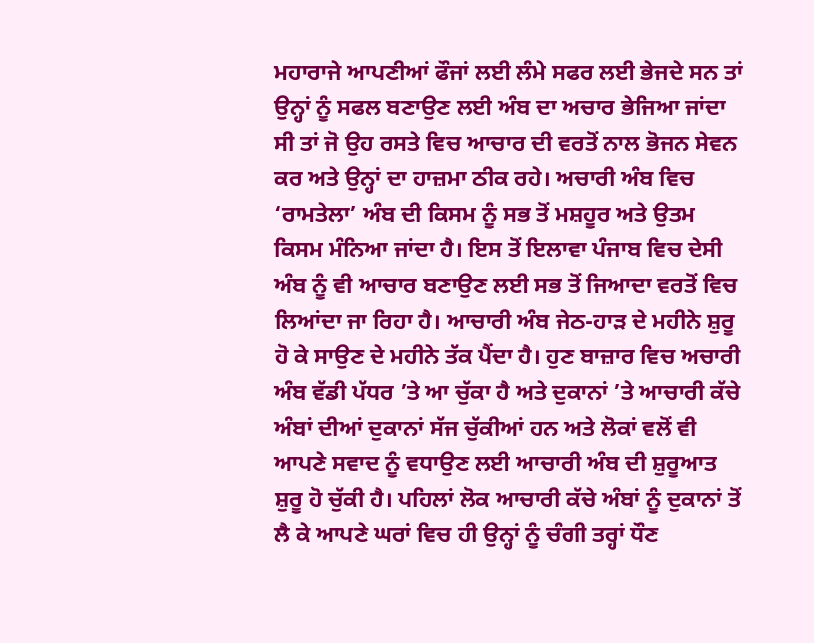ਮਹਾਰਾਜੇ ਆਪਣੀਆਂ ਫੌਜਾਂ ਲਈ ਲੰਮੇ ਸਫਰ ਲਈ ਭੇਜਦੇ ਸਨ ਤਾਂ ਉਨ੍ਹਾਂ ਨੂੰ ਸਫਲ ਬਣਾਉਣ ਲਈ ਅੰਬ ਦਾ ਅਚਾਰ ਭੇਜਿਆ ਜਾਂਦਾ ਸੀ ਤਾਂ ਜੋ ਉਹ ਰਸਤੇ ਵਿਚ ਆਚਾਰ ਦੀ ਵਰਤੋਂ ਨਾਲ ਭੋਜਨ ਸੇਵਨ ਕਰ ਅਤੇ ਉਨ੍ਹਾਂ ਦਾ ਹਾਜ਼ਮਾ ਠੀਕ ਰਹੇ। ਅਚਾਰੀ ਅੰਬ ਵਿਚ ‘ਰਾਮਤੇਲਾ’ ਅੰਬ ਦੀ ਕਿਸਮ ਨੂੰ ਸਭ ਤੋਂ ਮਸ਼ਹੂਰ ਅਤੇ ਉਤਮ ਕਿਸਮ ਮੰਨਿਆ ਜਾਂਦਾ ਹੈ। ਇਸ ਤੋਂ ਇਲਾਵਾ ਪੰਜਾਬ ਵਿਚ ਦੇਸੀ ਅੰਬ ਨੂੰ ਵੀ ਆਚਾਰ ਬਣਾਉਣ ਲਈ ਸਭ ਤੋਂ ਜਿਆਦਾ ਵਰਤੋਂ ਵਿਚ ਲਿਆਂਦਾ ਜਾ ਰਿਹਾ ਹੈ। ਆਚਾਰੀ ਅੰਬ ਜੇਠ-ਹਾੜ ਦੇ ਮਹੀਨੇ ਸ਼ੁਰੂ ਹੋ ਕੇ ਸਾਉਣ ਦੇ ਮਹੀਨੇ ਤੱਕ ਪੈਂਦਾ ਹੈ। ਹੁਣ ਬਾਜ਼ਾਰ ਵਿਚ ਅਚਾਰੀ ਅੰਬ ਵੱਡੀ ਪੱਧਰ ’ਤੇ ਆ ਚੁੱਕਾ ਹੈ ਅਤੇ ਦੁਕਾਨਾਂ ’ਤੇ ਆਚਾਰੀ ਕੱਚੇ ਅੰਬਾਂ ਦੀਆਂ ਦੁਕਾਨਾਂ ਸੱਜ ਚੁੱਕੀਆਂ ਹਨ ਅਤੇ ਲੋਕਾਂ ਵਲੋਂ ਵੀ ਆਪਣੇ ਸਵਾਦ ਨੂੰ ਵਧਾਉਣ ਲਈ ਆਚਾਰੀ ਅੰਬ ਦੀ ਸ਼ੁਰੂਆਤ ਸ਼ੁਰੂ ਹੋ ਚੁੱਕੀ ਹੈ। ਪਹਿਲਾਂ ਲੋਕ ਆਚਾਰੀ ਕੱਚੇ ਅੰਬਾਂ ਨੂੰ ਦੁਕਾਨਾਂ ਤੋਂ ਲੈ ਕੇ ਆਪਣੇ ਘਰਾਂ ਵਿਚ ਹੀ ਉਨ੍ਹਾਂ ਨੂੰ ਚੰਗੀ ਤਰ੍ਹਾਂ ਧੌਣ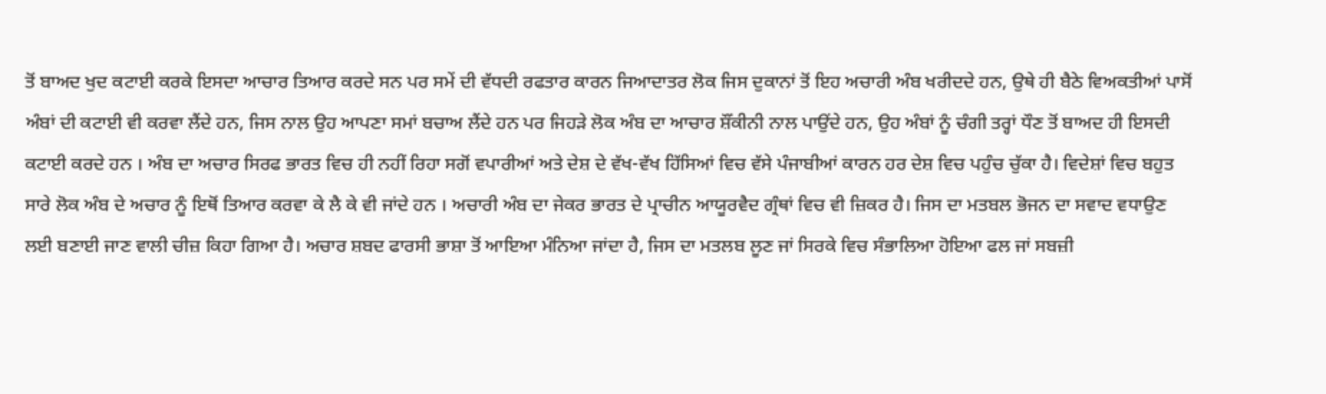ਤੋਂ ਬਾਅਦ ਖੁਦ ਕਟਾਈ ਕਰਕੇ ਇਸਦਾ ਆਚਾਰ ਤਿਆਰ ਕਰਦੇ ਸਨ ਪਰ ਸਮੇਂ ਦੀ ਵੱਧਦੀ ਰਫਤਾਰ ਕਾਰਨ ਜਿਆਦਾਤਰ ਲੋਕ ਜਿਸ ਦੁਕਾਨਾਂ ਤੋਂ ਇਹ ਅਚਾਰੀ ਅੰਬ ਖਰੀਦਦੇ ਹਨ, ਉਥੇ ਹੀ ਬੈਠੇ ਵਿਅਕਤੀਆਂ ਪਾਸੋਂ ਅੰਬਾਂ ਦੀ ਕਟਾਈ ਵੀ ਕਰਵਾ ਲੈਂਦੇ ਹਨ, ਜਿਸ ਨਾਲ ਉਹ ਆਪਣਾ ਸਮਾਂ ਬਚਾਅ ਲੈਂਦੇ ਹਨ ਪਰ ਜਿਹੜੇ ਲੋਕ ਅੰਬ ਦਾ ਆਚਾਰ ਸ਼ੌਂਕੀਨੀ ਨਾਲ ਪਾਉਂਦੇ ਹਨ, ਉਹ ਅੰਬਾਂ ਨੂੰ ਚੰਗੀ ਤਰ੍ਹਾਂ ਧੌਣ ਤੋਂ ਬਾਅਦ ਹੀ ਇਸਦੀ ਕਟਾਈ ਕਰਦੇ ਹਨ । ਅੰਬ ਦਾ ਅਚਾਰ ਸਿਰਫ ਭਾਰਤ ਵਿਚ ਹੀ ਨਹੀਂ ਰਿਹਾ ਸਗੋਂ ਵਪਾਰੀਆਂ ਅਤੇ ਦੇਸ਼ ਦੇ ਵੱਖ-ਵੱਖ ਹਿੱਸਿਆਂ ਵਿਚ ਵੱਸੇ ਪੰਜਾਬੀਆਂ ਕਾਰਨ ਹਰ ਦੇਸ਼ ਵਿਚ ਪਹੁੰਚ ਚੁੱਕਾ ਹੈ। ਵਿਦੇਸ਼ਾਂ ਵਿਚ ਬਹੁਤ ਸਾਰੇ ਲੋਕ ਅੰਬ ਦੇ ਅਚਾਰ ਨੂੰ ਇਥੋਂ ਤਿਆਰ ਕਰਵਾ ਕੇ ਲੈ ਕੇ ਵੀ ਜਾਂਦੇ ਹਨ । ਅਚਾਰੀ ਅੰਬ ਦਾ ਜੇਕਰ ਭਾਰਤ ਦੇ ਪ੍ਰਾਚੀਨ ਆਯੂਰਵੈਦ ਗ੍ਰੰਥਾਂ ਵਿਚ ਵੀ ਜ਼ਿਕਰ ਹੈ। ਜਿਸ ਦਾ ਮਤਬਲ ਭੋਜਨ ਦਾ ਸਵਾਦ ਵਧਾਉਣ ਲਈ ਬਣਾਈ ਜਾਣ ਵਾਲੀ ਚੀਜ਼ ਕਿਹਾ ਗਿਆ ਹੈ। ਅਚਾਰ ਸ਼ਬਦ ਫਾਰਸੀ ਭਾਸ਼ਾ ਤੋਂ ਆਇਆ ਮੰਨਿਆ ਜਾਂਦਾ ਹੈ, ਜਿਸ ਦਾ ਮਤਲਬ ਲੂਣ ਜਾਂ ਸਿਰਕੇ ਵਿਚ ਸੰਭਾਲਿਆ ਹੋਇਆ ਫਲ ਜਾਂ ਸਬਜ਼ੀ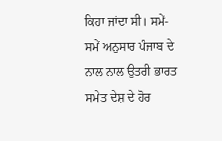ਕਿਹਾ ਜਾਂਦਾ ਸੀ। ਸਮੇਂ-ਸਮੇਂ ਅਨੁਸਾਰ ਪੰਜਾਬ ਦੇ ਨਾਲ ਨਾਲ ਉਤਰੀ ਭਾਰਤ ਸਮੇਤ ਦੇਸ਼ ਦੇ ਹੋਰ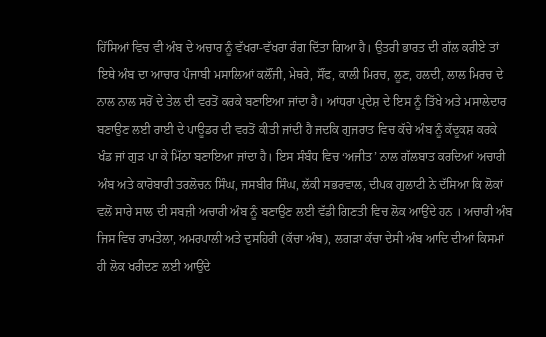ਹਿੱਸਿਆਂ ਵਿਚ ਵੀ ਅੰਬ ਦੇ ਅਚਾਰ ਨੂੰ ਵੱਖਰਾ-ਵੱਖਰਾ ਰੰਗ ਦਿੱਤਾ ਗਿਆ ਹੈ। ਉਤਰੀ ਭਾਰਤ ਦੀ ਗੱਲ ਕਰੀਏ ਤਾਂ ਇਥੇ ਅੰਬ ਦਾ ਆਚਾਰ ਪੰਜਾਬੀ ਮਸਾਲਿਆਂ ਕਲੌਂਜੀ, ਮੇਥਰੇ, ਸੌਂਫ, ਕਾਲੀ ਮਿਰਚ, ਲੂਣ, ਹਲਦੀ, ਲਾਲ ਮਿਰਚ ਦੇ ਨਾਲ ਨਾਲ ਸਰੋਂ ਦੇ ਤੇਲ ਦੀ ਵਰਤੋਂ ਕਰਕੇ ਬਣਾਇਆ ਜਾਂਦਾ ਹੈ। ਆਂਧਰਾ ਪ੍ਰਦੇਸ਼ ਦੇ ਇਸ ਨੂੰ ਤਿੱਖੇ ਅਤੇ ਮਸਾਲੇਦਾਰ ਬਣਾਉਣ ਲਈ ਰਾਈ ਦੇ ਪਾਊਡਰ ਦੀ ਵਰਤੋਂ ਕੀਤੀ ਜਾਂਦੀ ਹੈ ਜਦਕਿ ਗੁਜਰਾਤ ਵਿਚ ਕੱਚੇ ਅੰਬ ਨੂੰ ਕੱਦੂਕਸ਼ ਕਰਕੇ ਖੰਡ ਜਾਂ ਗੁੜ ਪਾ ਕੇ ਮਿੱਠਾ ਬਣਾਇਆ ਜਾਂਦਾ ਹੈ। ਇਸ ਸੰਬੰਧ ਵਿਚ ‘ਅਜੀਤ’ ਨਾਲ ਗੱਲਬਾਤ ਕਰਦਿਆਂ ਅਚਾਰੀ ਅੰਬ ਅਤੇ ਕਾਰੋਬਾਰੀ ਤਰਲੋਚਨ ਸਿੰਘ, ਜਸਬੀਰ ਸਿੰਘ, ਲੱਕੀ ਸਭਰਵਾਲ, ਦੀਪਕ ਗੁਲਾਟੀ ਨੇ ਦੱਸਿਆ ਕਿ ਲੋਕਾਂ ਵਲੋਂ ਸਾਰੇ ਸਾਲ ਦੀ ਸਬਜ਼ੀ ਅਚਾਰੀ ਅੰਬ ਨੂੰ ਬਣਾਉਣ ਲਈ ਵੱਡੀ ਗਿਣਤੀ ਵਿਚ ਲੋਕ ਆਉਂਦੇ ਹਨ । ਅਚਾਰੀ ਅੰਬ ਜਿਸ ਵਿਚ ਰਾਮਤੇਲਾ, ਅਮਰਪਾਲੀ ਅਤੇ ਦੁਸਹਿਰੀ (ਕੱਚਾ ਅੰਬ), ਲਗੜਾ ਕੱਚਾ ਦੇਸੀ ਅੰਬ ਆਦਿ ਦੀਆਂ ਕਿਸਮਾਂ ਹੀ ਲੋਕ ਖਰੀਦਣ ਲਈ ਆਉਂਦੇ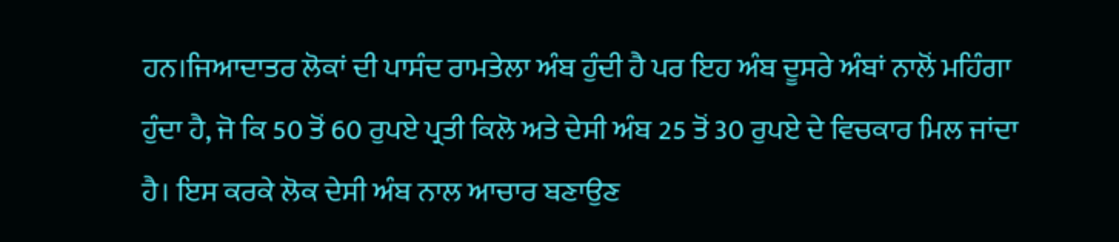ਹਨ।ਜਿਆਦਾਤਰ ਲੋਕਾਂ ਦੀ ਪਾਸੰਦ ਰਾਮਤੇਲਾ ਅੰਬ ਹੁੰਦੀ ਹੈ ਪਰ ਇਹ ਅੰਬ ਦੂਸਰੇ ਅੰਬਾਂ ਨਾਲੋਂ ਮਹਿੰਗਾ ਹੁੰਦਾ ਹੈ, ਜੋ ਕਿ 50 ਤੋਂ 60 ਰੁਪਏ ਪ੍ਰਤੀ ਕਿਲੋ ਅਤੇ ਦੇਸੀ ਅੰਬ 25 ਤੋਂ 30 ਰੁਪਏ ਦੇ ਵਿਚਕਾਰ ਮਿਲ ਜਾਂਦਾ ਹੈ। ਇਸ ਕਰਕੇ ਲੋਕ ਦੇਸੀ ਅੰਬ ਨਾਲ ਆਚਾਰ ਬਣਾਉਣ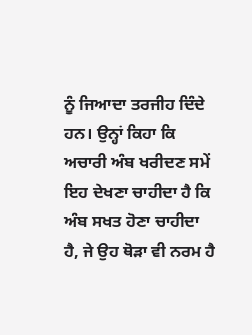ਨੂੰ ਜਿਆਦਾ ਤਰਜੀਹ ਦਿੰਦੇ ਹਨ। ਉਨ੍ਹਾਂ ਕਿਹਾ ਕਿ ਅਚਾਰੀ ਅੰਬ ਖਰੀਦਣ ਸਮੇਂ ਇਹ ਦੇਖਣਾ ਚਾਹੀਦਾ ਹੈ ਕਿ ਅੰਬ ਸਖਤ ਹੋਣਾ ਚਾਹੀਦਾ ਹੈ, ਜੇ ਉਹ ਥੋੜਾ ਵੀ ਨਰਮ ਹੈ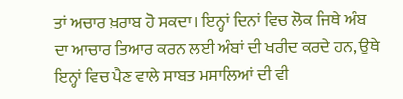ਤਾਂ ਅਚਾਰ ਖ਼ਰਾਬ ਹੋ ਸਕਦਾ। ਇਨ੍ਹਾਂ ਦਿਨਾਂ ਵਿਚ ਲੋਕ ਜਿਥੇ ਅੰਬ ਦਾ ਆਚਾਰ ਤਿਆਰ ਕਰਨ ਲਈ ਅੰਬਾਂ ਦੀ ਖਰੀਦ ਕਰਦੇ ਹਨ, ਉਥੇ ਇਨ੍ਹਾਂ ਵਿਚ ਪੈਣ ਵਾਲੇ ਸਾਬਤ ਮਸਾਲਿਆਂ ਦੀ ਵੀ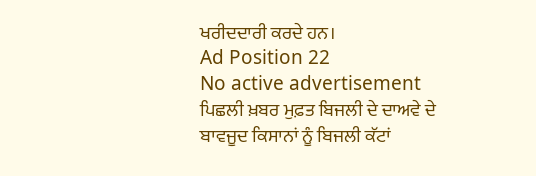ਖਰੀਦਦਾਰੀ ਕਰਦੇ ਹਨ।
Ad Position 22
No active advertisement
ਪਿਛਲੀ ਖ਼ਬਰ ਮੁਫ਼ਤ ਬਿਜਲੀ ਦੇ ਦਾਅਵੇ ਦੇ ਬਾਵਜੂਦ ਕਿਸਾਨਾਂ ਨੂੰ ਬਿਜਲੀ ਕੱਟਾਂ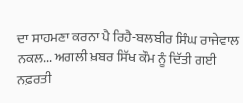ਦਾ ਸਾਹਮਣਾ ਕਰਨਾ ਪੈ ਰਿਹੈ-ਬਲਬੀਰ ਸਿੰਘ ਰਾਜੇਵਾਲ ਨਕਲ... ਅਗਲੀ ਖ਼ਬਰ ਸਿੱਖ ਕੌਮ ਨੂੰ ਦਿੱਤੀ ਗਈ ਨਫ਼ਰਤੀ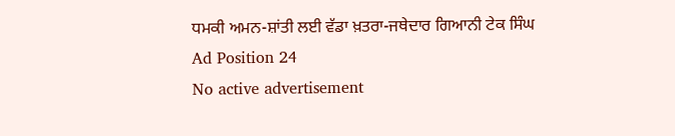ਧਮਕੀ ਅਮਨ-ਸ਼ਾਂਤੀ ਲਈ ਵੱਡਾ ਖ਼ਤਰਾ-ਜਥੇਦਾਰ ਗਿਆਨੀ ਟੇਕ ਸਿੰਘ
Ad Position 24
No active advertisement